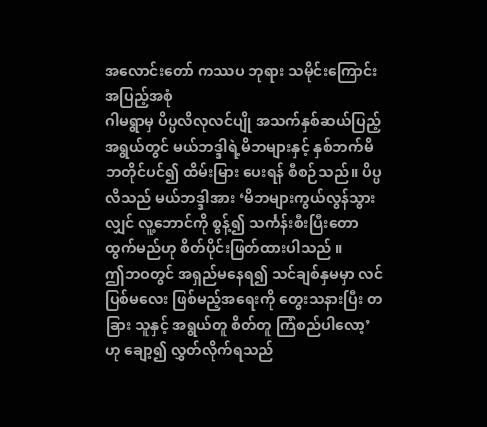အလောင်းတော် ကဿပ ဘုရား သမိုင်းကြောင်းအပြည့်အစုံ
ဂါမရွာမှ ပိပ္ပလိလုလင်ပျို အသက်နှစ်ဆယ်ပြည့်အရွယ်တွင် မယ်ဘဒ္ဒါရဲ့မိဘများနှင့် နှစ်ဘက်မိဘတိုင်ပင်၍ ထိမ်းမြား ပေးရန် စီစဉ်သည်။ ပိပ္ပလိသည် မယ်ဘဒ္ဒါအား ‘မိဘများကွယ်လွန်သွားလျှင် လူ့ဘောင်ကို စွန့်၍ သင်္ကန်းစီးပြီးတောထွက်မည်ဟု စိတ်ပိုင်းဖြတ်ထားပါသည် ။
ဤဘဝတွင် အရှည်မနေရ၍ သင်ချစ်နှမမှာ လင်ပြစ်မလေး ဖြစ်မည့်အရေးကို တွေးသနားပြီး တခြား သူနှင့် အရွယ်တူ စိတ်တူ ကြံစည်ပါလော့’ ဟု ချော့၍ လွှတ်လိုက်ရသည်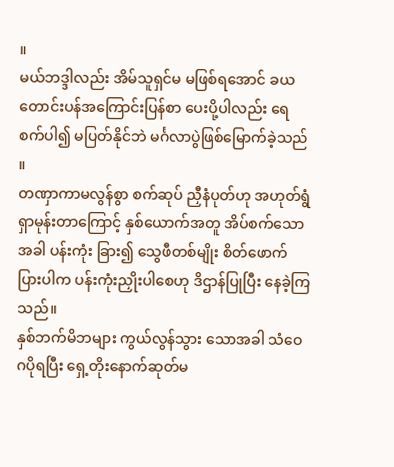။
မယ်ဘဒ္ဒါလည်း အိမ်သူရှင်မ မဖြစ်ရအောင် ခယ တောင်းပန်အကြောင်းပြန်စာ ပေးပို့ပါလည်း ရေစက်ပါ၍ မပြတ်နိုင်ဘဲ မင်္ဂလာပွဲဖြစ်မြောက်ခဲ့သည် ။
တဏှာကာမလွန်စွာ စက်ဆုပ် ညှီနံပုတ်ဟု အဟုတ်ရွံရှာမုန်းတာကြောင့် နှစ်ယောက်အတူ အိပ်စက်သောအခါ ပန်းကုံး ခြား၍ သွေဖီတစ်မျိုး စိတ်ဖောက်ပြားပါက ပန်းကုံးညှိုးပါစေဟု ဒိဌာန်ပြုပြီး နေခဲ့ကြသည်။
နှစ်ဘက်မိဘများ ကွယ်လွန်သွား သောအခါ သံဝေဂပိုရပြီး ရှေ့တိုးနောက်ဆုတ်မ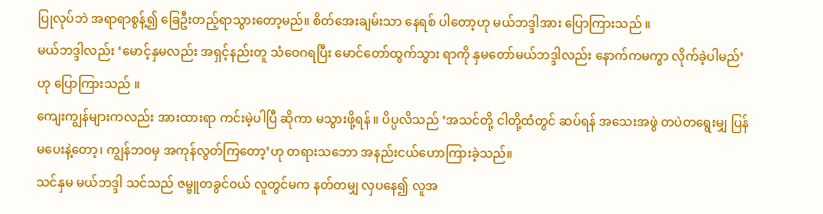ပြုလုပ်ဘဲ အရာရာစွန့်၍ ခြေဦးတည့်ရာသွားတော့မည်။ စိတ်အေးချမ်းသာ နေရစ် ပါတော့ဟု မယ်ဘဒ္ဒါအား ပြောကြားသည် ။
မယ်ဘဒ္ဒါလည်း ‘မောင့်နှမလည်း အရှင့်နည်းတူ သံဝေဂရပြီး မောင်တော်ထွက်သွား ရာကို နှမတော်မယ်ဘဒ္ဒါလည်း နောက်ကမကွာ လိုက်ခဲ့ပါမည်’ဟု ပြောကြားသည် ။
ကျေးကျွန်များကလည်း အားထားရာ ကင်းမဲ့ပါပြီ ဆိုကာ မသွားဖို့ရန် ။ ပိပ္ပလိသည် ‘အသင်တို့ ငါတို့ထံတွင် ဆပ်ရန် အသေးအဖွဲ တပဲတရွေးမျှ ပြန်မပေးနဲ့တော့၊ ကျွန်ဘဝမှ အကုန်လွတ်ကြတော့’ဟု တရားသဘော အနည်းငယ်ဟောကြားခဲ့သည်။
သင်နှမ မယ်ဘဒ္ဒါ သင်သည် ဇမ္ဗူတခွင်ဝယ် လူတွင်မက နတ်တမျှ လှပနေ၍ လူအ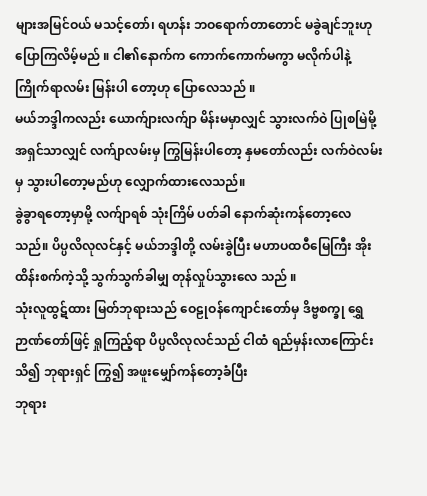များအမြင်ဝယ် မသင့်တော်၊ ရဟန်း ဘဝရောက်တာတောင် မခွဲချင်ဘူးဟု ပြောကြလိမ့်မည် ။ ငါ၏နောက်က ကောက်ကောက်မကွာ မလိုက်ပါနဲ့
ကြိုက်ရာလမ်း မြန်းပါ တော့ဟု ပြောလေသည် ။
မယ်ဘဒ္ဒါကလည်း ယောက်ျားလက်ျာ မိန်းမမှာလျှင် သွားလက်ဝဲ ပြုစမြဲမို့ အရှင်သာလျှင် လက်ျာလမ်းမှ ကြွမြန်းပါတော့ နှမတော်လည်း လက်ဝဲလမ်းမှ သွားပါတော့မည်ဟု လျှောက်ထားလေသည်။
ခွဲခွာရတော့မှာမို့ လက်ျာရစ် သုံးကြိမ် ပတ်ခါ နောက်ဆုံးကန်တော့လေသည်။ ပိပ္ပလိလုလင်နှင့် မယ်ဘဒ္ဒါတို့ လမ်းခွဲပြီး မဟာပထဝီမြေကြီး အိုးထိန်းစက်ကဲ့သို့ သွက်သွက်ခါမျှ တုန်လှုပ်သွားလေ သည် ။
သုံးလူထွဋ်ထား မြတ်ဘုရားသည် ဝေဠုဝန်ကျောင်းတော်မှ ဒိဗ္ဗစက္ခု ရွှေဉာဏ်တော်ဖြင့် ရှုကြည့်ရာ ပိပ္ပလိလုလင်သည် ငါထံ ရည်မှန်းလာကြောင်းသိ၍ ဘုရားရှင် ကြွ၍ အဖူးမျှော်ကန်တော့ခံပြီး
ဘုရား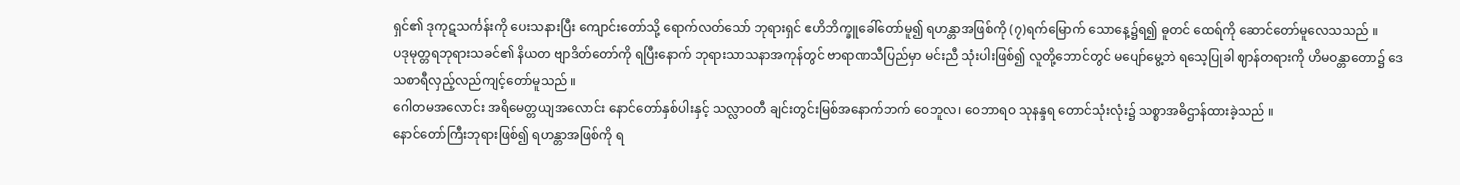ရှင်၏ ဒုကုဋသင်္ကန်းကို ပေးသနားပြီး ကျောင်းတော်သို့ ရောက်လတ်သော် ဘုရားရှင် ဧဟိဘိက္ခူခေါ်တော်မူ၍ ရဟန္တာအဖြစ်ကို (၇)ရက်မြောက် သောနေ့၌ရ၍ ဓူတင် ထေရ်ကို ဆောင်တော်မူလေသသည် ။
ပဒုမုတ္တရဘုရားသခင်၏ နိယတ ဗျာဒိတ်တော်ကို ရပြီးနောက် ဘုရားသာသနာအကုန်တွင် ဗာရာဏသီပြည်မှာ မင်းညီ သုံးပါးဖြစ်၍ လူတို့ဘောင်တွင် မပျော်မွေ့ဘဲ ရသေ့ပြုခါ ဈာန်တရားကို ဟိမဝန္တာတော၌ ဒေသစာရီလှည့်လည်ကျင့်တော်မူသည် ။
ဂေါတမအလောင်း အရိမေတ္တယျအလောင်း နောင်တော်နှစ်ပါးနှင့် သလ္လာဝတီ ချင်းတွင်းမြစ်အနောက်ဘက် ဝေဘူလ၊ ဝေဘာရဝ သုနန္ဒရ တောင်သုံးလုံး၌ သစ္စာအဓိဌာန်ထားခဲ့သည် ။
နောင်တော်ကြီးဘုရားဖြစ်၍ ရဟန္တာအဖြစ်ကို ရ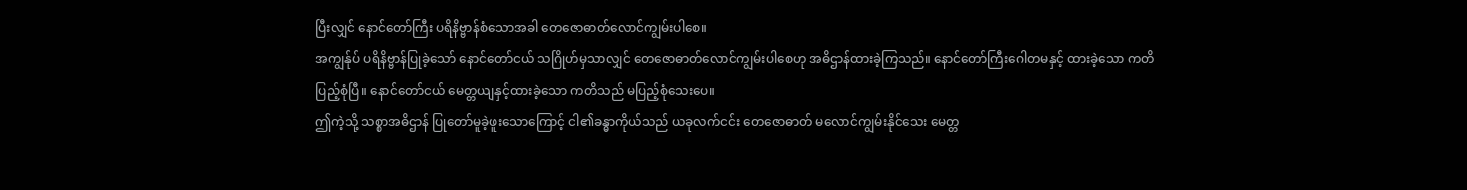ပြီးလျှင် နောင်တော်ကြီး ပရိနိဗ္ဗာန်စံသောအခါ တေဇောဓာတ်လောင်ကျွမ်းပါစေ။
အကျွန်ုပ် ပရိနိဗ္ဗာန်ပြုခဲ့သော် နောင်တော်ငယ် သဂြိုဟ်မှသာလျှင် တေဇောဓာတ်လောင်ကျွမ်းပါစေဟု အဓိဌာန်ထားခဲ့ကြသည်။ နောင်တော်ကြီးဂေါတမနှင့် ထားခဲ့သော ကတိပြည့်စုံပြီ။ နောင်တော်ငယ် မေတ္တယျနှင့်ထားခဲ့သော ကတိသည် မပြည့်စုံသေးပေ။
ဤကဲ့သို့ သစ္စာအဓိဌာန် ပြုတော်မူခဲ့ဖူးသောကြောင့် ငါ၏ခန္ဓာကိုယ်သည် ယခုလက်ငင်း တေဇောဓာတ် မလောင်ကျွမ်းနိုင်သေး မေတ္တ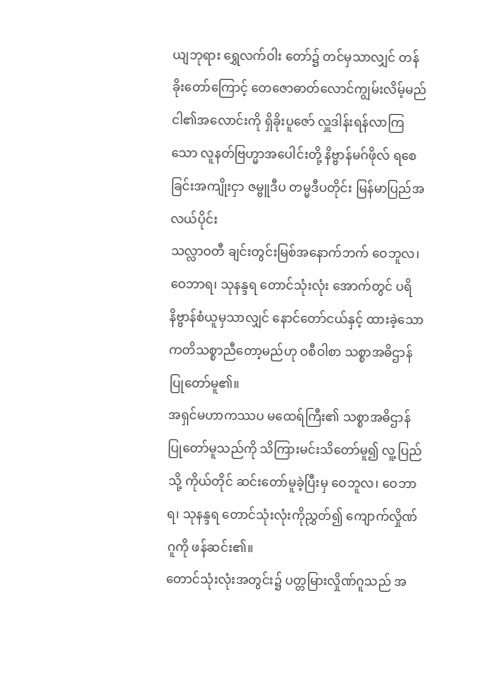ယျဘုရား ရွှေလက်ဝါး တော်၌ တင်မှသာလျှင် တန်ခိုးတော်ကြောင့် တေဇောဓာတ်လောင်ကျွမ်းလိမ့်မည်
ငါ၏အလောင်းကို ရှိခိုးပူဇော် လှူဒါန်းရန်လာကြသော လူနတ်ဗြဟ္မာအပေါင်းတို့ နိဗ္ဗာန်မဂ်ဖိုလ် ရစေခြင်းအကျိုးငှာ ဇမ္ဗူဒီပ တမ္မဒီပတိုင်း မြန်မာပြည်အလယ်ပိုင်း
သလ္လာဝတီ ချင်းတွင်းမြစ်အနောက်ဘက် ဝေဘူလ၊ ဝေဘာရ၊ သုနန္ဒရ တောင်သုံးလုံး အောက်တွင် ပရိနိဗ္ဗာန်စံယူမှသာလျှင် နောင်တော်ငယ်နှင့် ထားခဲ့သော ကတိသစ္စာညီတော့မည်ဟု ဝစီဝါစာ သစ္စာအဓိဌာန် ပြုတော်မူ၏။
အရှင်မဟာကဿပ မထေရ်ကြီး၏ သစ္စာအဓိဌာန်ပြုတော်မူသည်ကို သိကြားမင်းသိတော်မူ၍ လူ့ပြည်သို့ ကိုယ်တိုင် ဆင်းတော်မူခဲ့ပြီးမှ ဝေဘူလ၊ ဝေဘာရ၊ သုနန္ဒရ တောင်သုံးလုံးကိုညွှတ်၍ ကျောက်လှိုဏ်ဂူကို ဖန်ဆင်း၏။
တောင်သုံးလုံးအတွင်း၌ ပတ္တမြားလှိုဏ်ဂူသည် အ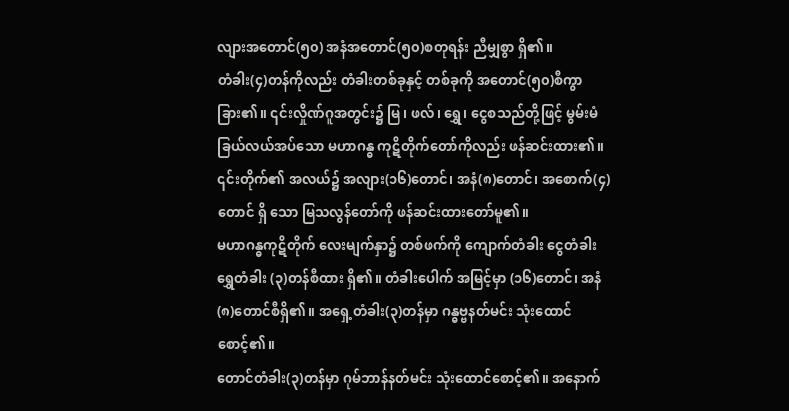လျားအတောင်(၅၀) အနံအတောင်(၅၀)စတုရန်း ညီမျှစွာ ရှိ၏။
တံခါး(၄)တန်ကိုလည်း တံခါးတစ်ခုနှင့် တစ်ခုကို အတောင်(၅၀)စီကွာခြား၏။ ၎င်းလှိုဏ်ဂူအတွင်း၌ မြ၊ ဖလ်၊ ရွှေ၊ ငွေစသည်တို့ဖြင့် မွမ်းမံခြယ်လယ်အပ်သော မဟာဂန္ဓ ကုဋိတိုက်တော်ကိုလည်း ဖန်ဆင်းထား၏။
၎င်းတိုက်၏ အလယ်၌ အလျား(၁၆)တောင်၊ အနံ(၈)တောင်၊ အစောက်(၄)တောင် ရှိ သော မြသလွန်တော်ကို ဖန်ဆင်းထားတော်မူ၏။
မဟာဂန္ဓကုဋိတိုက် လေးမျက်နှာ၌ တစ်ဖက်ကို ကျောက်တံခါး ငွေတံခါး ရွှေတံခါး (၃)တန်စီထား ရှိ၏။ တံခါးပေါက် အမြင့်မှာ (၁၆)တောင်၊ အနံ(၈)တောင်စီရှိ၏။ အရှေ့တံခါး(၃)တန်မှာ ဂန္ဓဗ္ဗနတ်မင်း သုံးထောင် စောင့်၏။
တောင်တံခါး(၃)တန်မှာ ဂုမ်ဘာန်နတ်မင်း သုံးထောင်စောင့်၏။ အနောက်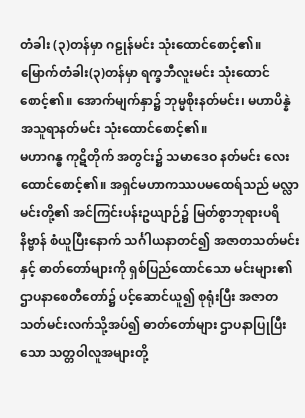တံခါး (၃)တန်မှာ ဂဠုန်မင်း သုံးထောင်စောင့်၏။ မြောက်တံခါး(၃)တန်မှာ ရက္ခဘီလူးမင်း သုံးထောင်စောင့်၏။ အောက်မျက်နှာ၌ ဘုမ္မစိုးနတ်မင်း၊ မဟာပိန္နဲအသူရာနတ်မင်း သုံးထောင်စောင့်၏။
မဟာဂန္ဓ ကုဋိတိုက် အတွင်း၌ သမာဒေဝ နတ်မင်း လေးထောင်စောင့်၏။ အရှင်မဟာကဿပမထေရ်သည် မလ္လာမင်းတို့၏ အင်ကြင်းပန်းဥယျာဉ်၌ မြတ်စွာဘုရားပရိနိဗ္ဗာန် စံယူပြီးနောက် သင်္ဂါယနာတင်၍ အဇာတသတ်မင်းနှင့် ဓာတ်တော်များကို ရှစ်ပြည်ထောင်သော မင်းများ၏
ဌာပနာစေတီတော်၌ ပင့်ဆောင်ယူ၍ စုရုံးပြီး အဇာတသတ်မင်းလက်သို့အပ်၍ ဓာတ်တော်များ ဌာပနာပြုပြီးသော သတ္တဝါလူအများတို့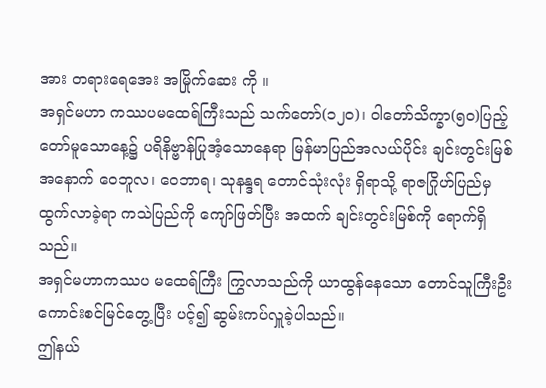အား တရားရေအေး အမြိုက်ဆေး ကို ။
အရှင်မဟာ ကဿပမထေရ်ကြီးသည် သက်တော်(၁၂၀)၊ ဝါတော်သိက္ခာ(၅၀)ပြည့်တော်မူသောနေ့၌ ပရိနိဗ္ဗာန်ပြုအံ့သောနေရာ မြန်မာပြည်အလယ်ပိုင်း ချင်းတွင်းမြစ်အနောက် ဝေဘူလ၊ ဝေဘာရ၊ သုနန္ဒရ တောင်သုံးလုံး ရှိရာသို့ ရာဇဂြိုဟ်ပြည်မှ ထွက်လာခဲ့ရာ ကသဲပြည်ကို ကျော်ဖြတ်ပြီး အထက် ချင်းတွင်းမြစ်ကို ရောက်ရှိသည်။
အရှင်မဟာကဿပ မထေရ်ကြီး ကြွလာသည်ကို ယာထွန်နေသော တောင်သူကြီးဦးကောင်းစင်မြင်တွေ့ပြီး ပင့်၍ ဆွမ်းကပ်လှူခဲ့ပါသည်။
ဤနယ်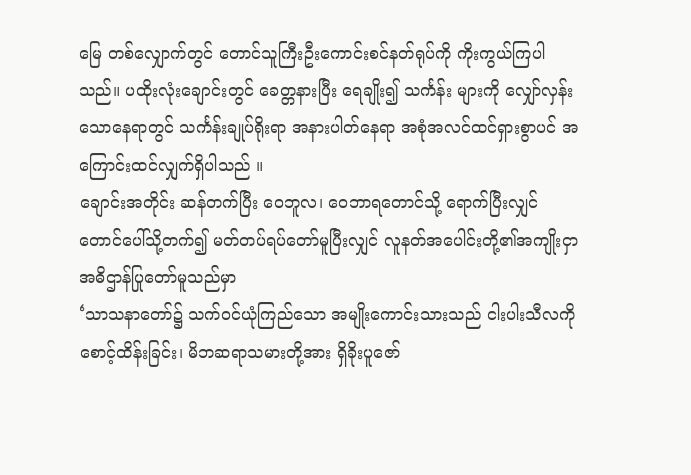မြေ တစ်လျှောက်တွင် တောင်သူကြီးဦးကောင်းစင်နတ်ရုပ်ကို ကိုးကွယ်ကြပါသည်။ ပထိုးလုံးချောင်းတွင် ခေတ္တနားပြီး ရေချိုး၍ သင်္ကန်း များကို လျှော်လှန်းသောနေရာတွင် သင်္ကန်းချုပ်ရိုးရာ အနားပါတ်နေရာ အစုံအလင်ထင်ရှားစွာပင် အကြောင်းထင်လျှက်ရှိပါသည် ။
ချောင်းအတိုင်း ဆန်တက်ပြီး ဝေဘူလ၊ ဝေဘာရတောင်သို့ ရောက်ပြီးလျှင် တောင်ပေါ်သို့တက်၍ မတ်တပ်ရပ်တော်မူပြီးလျှင် လူနတ်အပေါင်းတို့၏အကျိုးငှာ အဓိဌာန်ပြုတော်မူသည်မှာ
‘သာသနာတော်၌ သက်ဝင်ယုံကြည်သော အမျိုးကောင်းသားသည် ငါးပါးသီလကို စောင့်ထိန်းခြင်း၊ မိဘဆရာသမားတို့အား ရှိခိုးပူဇော်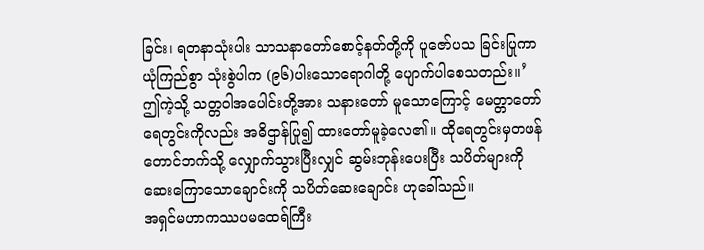ခြင်း၊ ရတနာသုံးပါး သာသနာတော်စောင့်နတ်တို့ကို ပူဇော်ပသ ခြင်းပြုကာ ယုံကြည်စွာ သုံးစွဲပါက (၉၆)ပါးသောရောဂါတို့ ပျောက်ပါစေသတည်း။’
ဤကဲ့သို့ သတ္တဝါအပေါင်းတို့အား သနားတော် မူသောကြောင့် မေတ္တာတော်ရေတွင်းကိုလည်း အဓိဌာန်ပြု၍ ထားတော်မူခဲ့လေ၏။ ထိုရေတွင်းမှတဖန် တောင်ဘက်သို့ လျှောက်သွားပြီးလျှင် ဆွမ်းဘုန်းပေးပြီး သပိတ်များကို ဆေးကြောသောချောင်းကို သပိတ်ဆေးချောင်း ဟုခေါ်သည်။
အရှင်မဟာကဿပမထေရ်ကြီး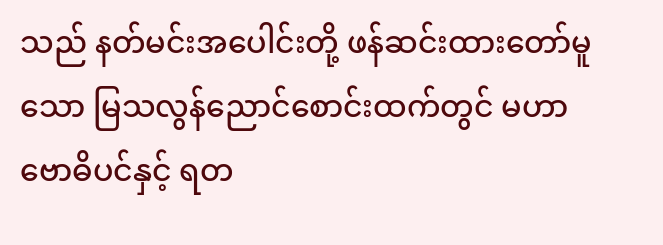သည် နတ်မင်းအပေါင်းတို့ ဖန်ဆင်းထားတော်မူသော မြသလွန်ညောင်စောင်းထက်တွင် မဟာဗောဓိပင်နှင့် ရတ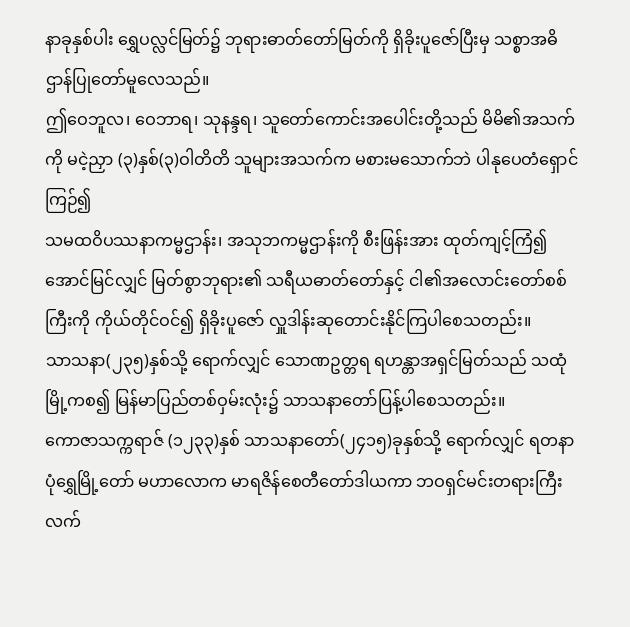နာခုနှစ်ပါး ရွှေပလ္လင်မြတ်၌ ဘုရားဓာတ်တော်မြတ်ကို ရှိခိုးပူဇော်ပြီးမှ သစ္စာအဓိဌာန်ပြုတော်မူလေသည်။
ဤဝေဘူလ၊ ဝေဘာရ၊ သုနန္ဒရ၊ သူတော်ကောင်းအပေါင်းတို့သည် မိမိ၏အသက်ကို မငဲ့ညှာ (၃)နှစ်(၃)ဝါတိတိ သူများအသက်က မစားမသောက်ဘဲ ပါနုပေတံရှောင်ကြဉ်၍
သမထဝိပဿနာကမ္မဌာန်း၊ အသုဘကမ္မဌာန်းကို စီးဖြန်းအား ထုတ်ကျင့်ကြံ၍ အောင်မြင်လျှင် မြတ်စွာဘုရား၏ သရီယဓာတ်တော်နှင့် ငါ၏အလောင်းတော်စစ်ကြီးကို ကိုယ်တိုင်ဝင်၍ ရှိခိုးပူဇော် လှူဒါန်းဆုတောင်းနိုင်ကြပါစေသတည်း။
သာသနာ(၂၃၅)နှစ်သို့ ရောက်လျှင် သောဏဥတ္တရ ရဟန္တာအရှင်မြတ်သည် သထုံမြို့ကစ၍ မြန်မာပြည်တစ်ဝှမ်းလုံး၌ သာသနာတော်ပြန့်ပါစေသတည်း။
ကောဇာသက္ကရာဇ် (၁၂၃၃)နှစ် သာသနာတော်(၂၄၁၅)ခုနှစ်သို့ ရောက်လျှင် ရတနာပုံရွှေမြို့တော် မဟာလောက မာရဇိန်စေတီတော်ဒါယကာ ဘဝရှင်မင်းတရားကြီးလက်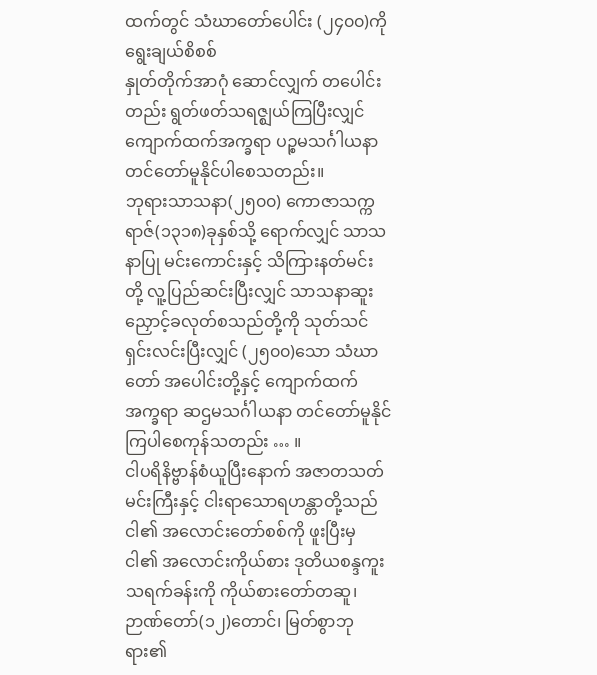ထက်တွင် သံဃာတော်ပေါင်း (၂၄၀၀)ကို ရွေးချယ်စိစစ်
နှုတ်တိုက်အာဂုံ ဆောင်လျှက် တပေါင်းတည်း ရွတ်ဖတ်သရဇ္ဈယ်ကြပြီးလျှင် ကျောက်ထက်အက္ခရာ ပဉ္စမသင်္ဂါယနာ တင်တော်မူနိုင်ပါစေသတည်း။
ဘုရားသာသနာ(၂၅၀၀) ကောဇာသက္ကရာဇ်(၁၃၁၈)ခုနှစ်သို့ ရောက်လျှင် သာသနာပြု မင်းကောင်းနှင့် သိကြားနတ်မင်း တို့ လူ့ပြည်ဆင်းပြီးလျှင် သာသနာဆူးညှောင့်ခလုတ်စသည်တို့ကို သုတ်သင်ရှင်းလင်းပြီးလျှင် (၂၅၀၀)သော သံဃာတော် အပေါင်းတို့နှင့် ကျောက်ထက်အက္ခရာ ဆဌမသင်္ဂါယနာ တင်တော်မူနိုင်ကြပါစေကုန်သတည်း … ။
ငါပရိနိဗ္ဗာန်စံယူပြီးနောက် အဇာတသတ်မင်းကြီးနှင့် ငါးရာသောရဟန္တာတို့သည် ငါ၏ အလောင်းတော်စစ်ကို ဖူးပြီးမှ ငါ၏ အလောင်းကိုယ်စား ဒုတိယစန္ဒကူးသရက်ခန်းကို ကိုယ်စားတော်တဆူ၊ ဉာဏ်တော်(၁၂)တောင်၊ မြတ်စွာဘုရား၏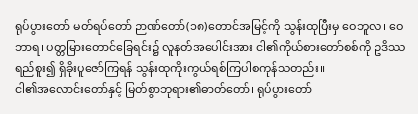ရုပ်ပွားတော် မတ်ရပ်တော် ဉာဏ်တော်(၁၈)တောင်အမြင့်ကို သွန်းထုပြီးမှ ဝေဘူလ၊ ဝေဘာရ၊ ပတ္တမြားတောင်ခြေရင်း၌ လူနတ်အပေါင်းအား ငါ၏ကိုယ်စားတော်စစ်ကို ဥဒိဿရည်စူး၍ ရှိခိုးပူဇော်ကြရန် သွန်းထုကိုးကွယ်ရစ်ကြပါစကုန်သတည်း။
ငါ၏အလောင်းတော်နှင့် မြတ်စွာဘုရား၏ဓာတ်တော်၊ ရုပ်ပွားတော်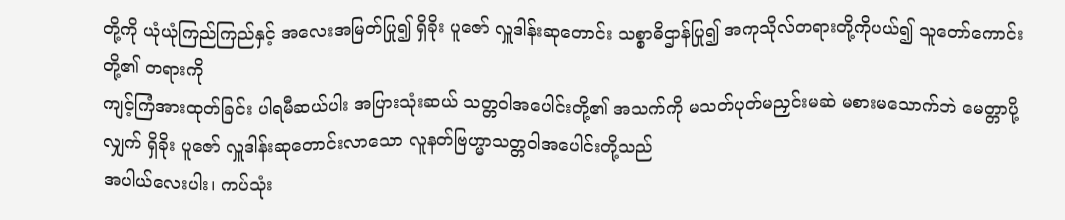တို့ကို ယုံယုံကြည်ကြည်နှင့် အလေးအမြတ်ပြု၍ ရှိခိုး ပူဇော် လှူဒါန်းဆုတောင်း သစ္စာဓိဌာန်ပြု၍ အကုသိုလ်တရားတို့ကိုပယ်၍ သူတော်ကောင်းတို့၏ တရားကို
ကျင့်ကြံအားထုတ်ခြင်း ပါရမီဆယ်ပါး အပြားသုံးဆယ် သတ္တဝါအပေါင်းတို့၏ အသက်ကို မသတ်ပုတ်မညှင်းမဆဲ မစားမသောက်ဘဲ မေတ္တာပို့လျှက် ရှိခိုး ပူဇော် လှူဒါန်းဆုတောင်းလာသော လူနတ်ဗြဟ္မာသတ္တဝါအပေါင်းတို့သည်
အပါယ်လေးပါး၊ ကပ်သုံး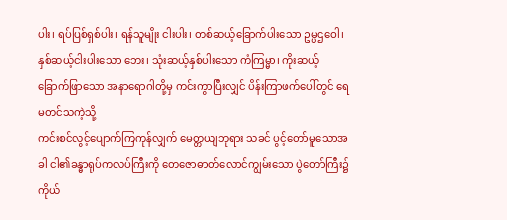ပါး၊ ရပ်ပြစ်ရှစ်ပါး၊ ရန်သူမျိုး ငါးပါး၊ တစ်ဆယ့်ခြောက်ပါးသော ဥမ္ပဌဝေါ၊ နှစ်ဆယ့်ငါးပါးသော ဘေး၊ သုံးဆယ့်နှစ်ပါးသော ကံကြမ္မာ၊ ကိုးဆယ့်ခြောက်ဖြာသော အနာရောဂါတို့မှ ကင်းကွာပြီးလျှင် ပိန်းကြာဖက်ပေါ်တွင် ရေမတင်သကဲ့သို့
ကင်းစင်လွင့်ပျောက်ကြကုန်လျှက် မေတ္တယျဘုရား သခင် ပွင့်တော်မူသောအခါ ငါ၏ခန္ဓာရုပ်ကလပ်ကြီးကို တေဇောဓာတ်လောင်ကျွမ်းသော ပွဲတော်ကြီး၌ ကိုယ်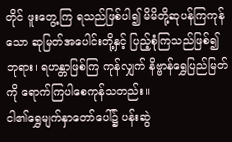တိုင် ဖူးတွေ့ကြ ရသည်ဖြစ်ပါ၍ မိမိတို့ဆုပန်ကြကုန်သော ဆုမြတ်အပေါင်းတို့နှင့် ပြည့်စုံကြသည်ဖြစ်၍ ဘုရား၊ ရဟန္တာဖြစ်ကြ ကုန်လျှက် နိဗ္ဗာန်ရွှေပြည်မြတ်ကို ရောက်ကြပါစေကုန်သတည်း။
ငါ၏ရွှေမျက်နှာတော်ပေါ်၌ ပန်းဆွဲ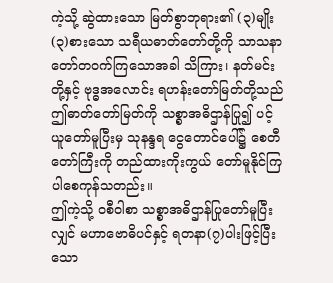ကဲ့သို့ ဆွဲထားသော မြတ်စွာဘုရား၏ (၃)မျိုး(၃)စားသော သရီယဓာတ်တော်တို့ကို သာသနာတော်တဝက်ကြသောအခါ သိကြား၊ နတ်မင်းတို့နှင့် ဗုဒ္ဓအလောင်း ရဟန်းတော်မြတ်တို့သည်
ဤဓာတ်တော်မြတ်ကို သစ္စာအဓိဌာန်ပြု၍ ပင့်ယူတော်မူပြီးမှ သုနန္ဒရ ငွေတောင်ပေါ်၌ စေတီတော်ကြီးကို တည်ထားကိုးကွယ် တော်မူနိုင်ကြပါစေကုန်သတည်း။
ဤကဲ့သို့ ဝစီဝါစာ သစ္စာအဓိဌာန်ပြုတော်မူပြီးလျှင် မဟာဗောဓိပင်နှင့် ရတနာ(၇)ပါးဖြင့်ပြီးသော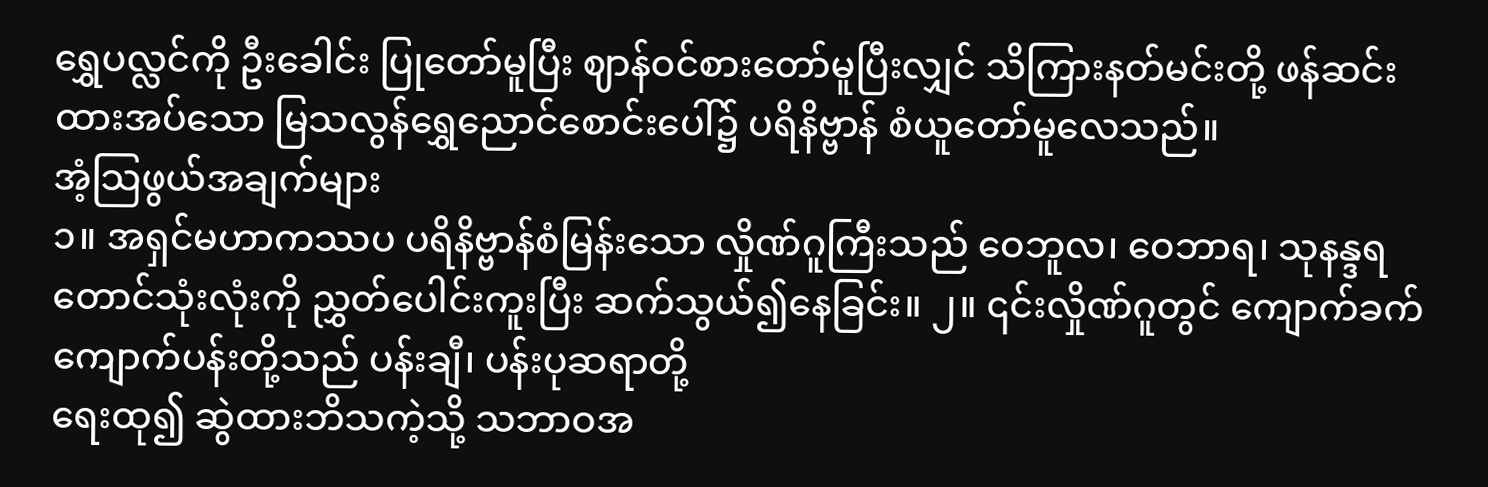ရွှေပလ္လင်ကို ဦးခေါင်း ပြုတော်မူပြီး ဈာန်ဝင်စားတော်မူပြီးလျှင် သိကြားနတ်မင်းတို့ ဖန်ဆင်းထားအပ်သော မြသလွန်ရွှေညောင်စောင်းပေါ်၌ ပရိနိဗ္ဗာန် စံယူတော်မူလေသည်။
အံ့သြဖွယ်အချက်များ
၁။ အရှင်မဟာကဿပ ပရိနိဗ္ဗာန်စံမြန်းသော လှိုဏ်ဂူကြီးသည် ဝေဘူလ၊ ဝေဘာရ၊ သုနန္ဒရတောင်သုံးလုံးကို ညွှတ်ပေါင်းကူးပြီး ဆက်သွယ်၍နေခြင်း။ ၂။ ၎င်းလှိုဏ်ဂူတွင် ကျောက်ခက် ကျောက်ပန်းတို့သည် ပန်းချီ၊ ပန်းပုဆရာတို့
ရေးထု၍ ဆွဲထားဘိသကဲ့သို့ သဘာဝအ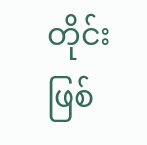တိုင်း ဖြစ်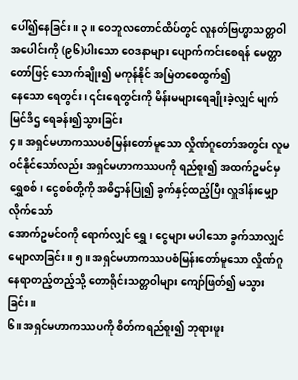ပေါ်၍နေခြင်း။ ၃။ ဝေဘူလတောင်ထိပ်တွင် လူနတ်ဗြဟ္မာသတ္တဝါအပေါင်းကို (၉၆)ပါးသော ဝေဒနာများ ပျောက်ကင်းစေရန် မေတ္တာတော်ဖြင့် သောက်ချိုး၍ မကုန်နိုင် အမြဲတစေထွက်၍
နေသော ရေတွင်း၊ ၎င်းရေတွင်းကို မိန်းမများရေချိုးခဲ့လျှင် မျက်မြင်ဒိဌ ရေခန်း၍သွားခြင်း
၄။ အရှင်မဟာကဿပစံမြန်းတော်မူသော လှိုဏ်ဂူတော်အတွင်း လူမဝင်နိုင်သော်လည်း အရှင်မဟာကဿပကို ရည်စူး၍ အထက်ဥမင်မှ ရွှေစစ်၊ ငွေစစ်တို့ကို အဓိဌာန်ပြု၍ ခွက်နှင့်ထည့်ပြီး လှူဒါန်းမျှောလိုက်သော်
အောက်ဥမင်ဝကို ရောက်လျှင် ရွှေ၊ ငွေများ မပါသော ခွက်သာလျှင်မျောလာခြင်း။ ၅။ အရှင်မဟာကဿပစံမြန်းတော်မူသော လှိုဏ်ဂူနေရာတည့်တည့်သို့ တောရိုင်းသတ္တဝါများ ကျော်ဖြတ်၍ မသွားခြင်း။
၆။ အရှင်မဟာကဿပကို စိတ်ကရည်စူး၍ ဘုရားဖူး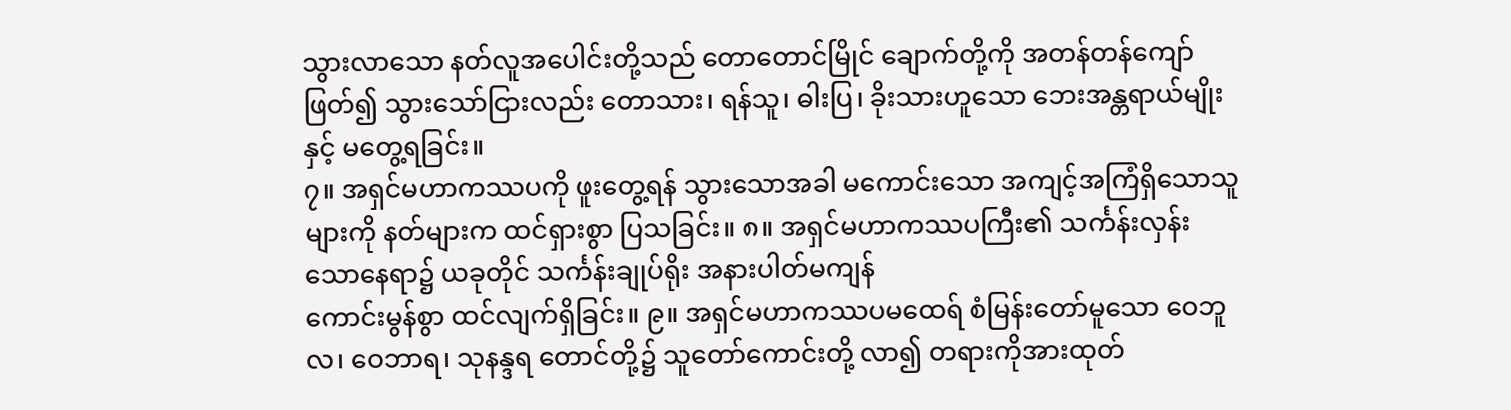သွားလာသော နတ်လူအပေါင်းတို့သည် တောတောင်မြိုင် ချောက်တို့ကို အတန်တန်ကျော်ဖြတ်၍ သွားသော်ငြားလည်း တောသား၊ ရန်သူ၊ ဓါးပြ၊ ခိုးသားဟူသော ဘေးအန္တရာယ်မျိုး နှင့် မတွေ့ရခြင်း။
၇။ အရှင်မဟာကဿပကို ဖူးတွေ့ရန် သွားသောအခါ မကောင်းသော အကျင့်အကြံရှိသောသူများကို နတ်များက ထင်ရှားစွာ ပြသခြင်း။ ၈။ အရှင်မဟာကဿပကြီး၏ သင်္ကန်းလှန်းသောနေရာ၌ ယခုတိုင် သင်္ကန်းချုပ်ရိုး အနားပါတ်မကျန်
ကောင်းမွန်စွာ ထင်လျက်ရှိခြင်း။ ၉။ အရှင်မဟာကဿပမထေရ် စံမြန်းတော်မူသော ဝေဘူလ၊ ဝေဘာရ၊ သုနန္ဒရ တောင်တို့၌ သူတော်ကောင်းတို့ လာ၍ တရားကိုအားထုတ်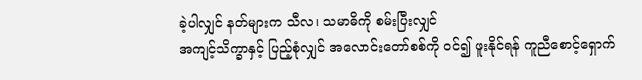ခဲ့ပါလျှင် နတ်များက သီလ၊ သမာဓိကို စမ်းပြီးလျှင်
အကျင့်သိက္ခာနှင့် ပြည့်စုံလျှင် အလောင်းတော်စစ်ကို ဝင်၍ ဖူးနိုင်ရန် ကူညီစောင့်ရှောက်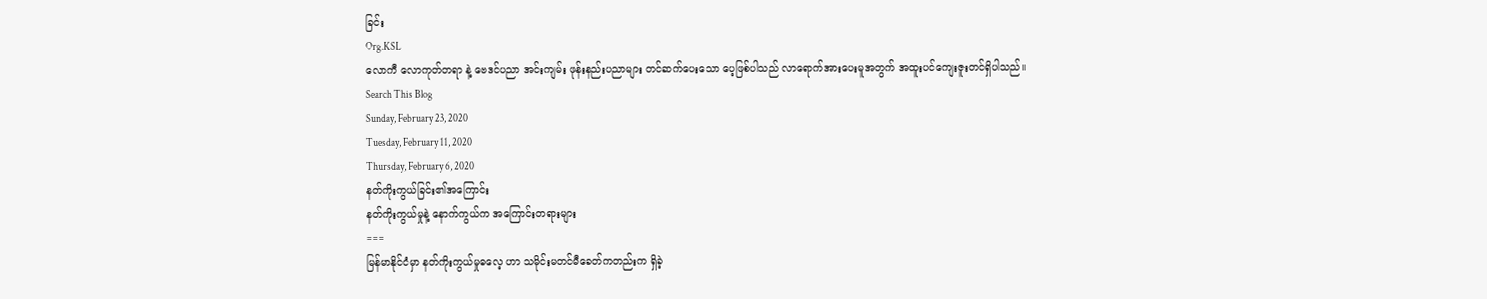ခြင်း
Org.KSL
လောကီ လောကုတ်တရာ နဲ့ ဗေဒင်ပညာ အင်းကျမ်း ဖုန်းနည်းပညာများ တင်ဆက်ပေးသော ပေ့ဖြစ်ပါသည် လာရောက်အားပေးမူအတွက် အထူးပင်ကျေးဇူးတင်ရှိပါသည်။
Search This Blog
Sunday, February 23, 2020
Tuesday, February 11, 2020
Thursday, February 6, 2020
နတ်ကိုးကွယ်ခြင်း၏အကြောင်း
နတ်ကိုးကွယ်မှုနဲ့ နောက်ကွယ်က အကြောင်းတရားများ
===
မြန်မာနိုင်ငံမှာ နတ်ကိုးကွယ်မှုဓလေ့ ဟာ သမိုင်းမတင်မီခေတ်ကတည်းက ရှိခဲ့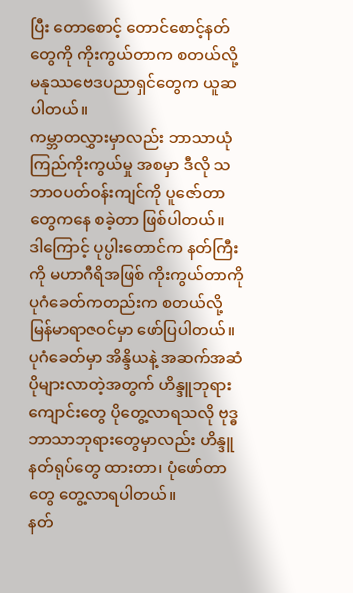ပြီး တောစောင့် တောင်စောင့်နတ်တွေကို ကိုးကွယ်တာက စတယ်လို့ မနုဿဗေဒပညာရှင်တွေက ယူဆပါတယ်။
ကမ္ဘာတလွှားမှာလည်း ဘာသာယုံကြည်ကိုးကွယ်မှု အစမှာ ဒီလို သဘာဝပတ်ဝန်းကျင်ကို ပူဇော်တာတွေကနေ စခဲ့တာ ဖြစ်ပါတယ်။
ဒါကြောင့် ပုပ္ပါးတောင်က နတ်ကြီးကို မဟာဂီရိအဖြစ် ကိုးကွယ်တာကို ပုဂံခေတ်ကတည်းက စတယ်လို့ မြန်မာရာဇဝင်မှာ ဖော်ပြပါတယ်။
ပုဂံခေတ်မှာ အိန္ဒိယနဲ့ အဆက်အဆံပိုများလာတဲ့အတွက် ဟိန္ဒူဘုရားကျောင်းတွေ ပိုတွေ့လာရသလို ဗုဒ္ဓဘာသာဘုရားတွေမှာလည်း ဟိန္ဒူနတ်ရုပ်တွေ ထားတာ၊ ပုံဖော်တာတွေ တွေ့လာရပါတယ်။
နတ်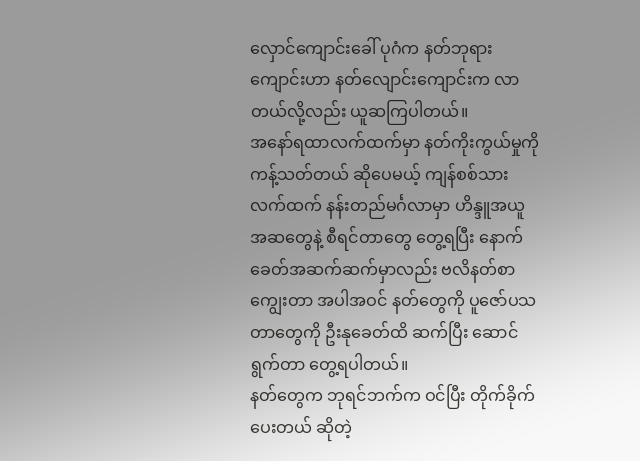လှောင်ကျောင်းခေါ် ပုဂံက နတ်ဘုရားကျောင်းဟာ နတ်လျောင်းကျောင်းက လာတယ်လို့လည်း ယူဆကြပါတယ်။
အနော်ရထာလက်ထက်မှာ နတ်ကိုးကွယ်မှုကို ကန့်သတ်တယ် ဆိုပေမယ့် ကျန်စစ်သားလက်ထက် နန်းတည်မင်္ဂလာမှာ ဟိန္ဒူအယူအဆတွေနဲ့ စီရင်တာတွေ တွေ့ရပြီး နောက်ခေတ်အဆက်ဆက်မှာလည်း ဗလိနတ်စာကျွေးတာ အပါအဝင် နတ်တွေကို ပူဇော်ပသတာတွေကို ဦးနုခေတ်ထိ ဆက်ပြီး ဆောင်ရွက်တာ တွေ့ရပါတယ်။
နတ်တွေက ဘုရင်ဘက်က ဝင်ပြီး တိုက်ခိုက်ပေးတယ် ဆိုတဲ့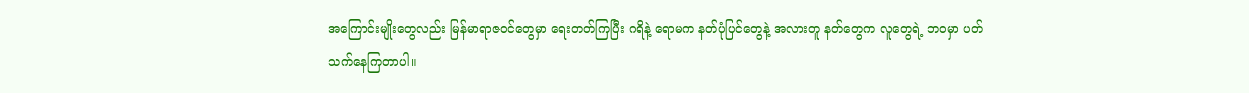အကြောင်းမျိုးတွေလည်း မြန်မာရာဇဝင်တွေမှာ ရေးတတ်ကြပြီး ဂရိနဲ့ ရောမက နတ်ပုံပြင်တွေနဲ့ အလားတူ နတ်တွေက လူတွေရဲ့ ဘဝမှာ ပတ်သက်နေကြတာပါ။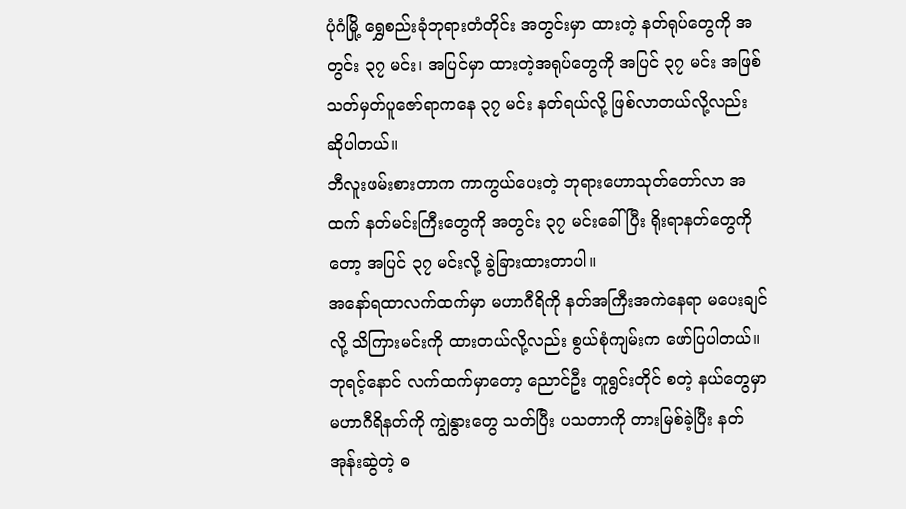ပုံဂံမြို့ ရွှေစည်းခုံဘုရားတံတိုင်း အတွင်းမှာ ထားတဲ့ နတ်ရုပ်တွေကို အတွင်း ၃၇ မင်း၊ အပြင်မှာ ထားတဲ့အရုပ်တွေကို အပြင် ၃၇ မင်း အဖြစ် သတ်မှတ်ပူဇော်ရာကနေ ၃၇ မင်း နတ်ရယ်လို့ ဖြစ်လာတယ်လို့လည်း ဆိုပါတယ်။
ဘီလူးဖမ်းစားတာက ကာကွယ်ပေးတဲ့ ဘုရားဟောသုတ်တော်လာ အထက် နတ်မင်းကြီးတွေကို အတွင်း ၃၇ မင်းခေါ်ပြီး ရိုးရာနတ်တွေကိုတော့ အပြင် ၃၇ မင်းလို့ ခွဲခြားထားတာပါ။
အနော်ရထာလက်ထက်မှာ မဟာဂီရိကို နတ်အကြီးအကဲနေရာ မပေးချင်လို့ သိကြားမင်းကို ထားတယ်လို့လည်း စွယ်စုံကျမ်းက ဖော်ပြပါတယ်။
ဘုရင့်နောင် လက်ထက်မှာတော့ ညောင်ဦး တူရွင်းတိုင် စတဲ့ နယ်တွေမှာ မဟာဂီရိနတ်ကို ကျွဲနွားတွေ သတ်ပြီး ပသတာကို တားမြစ်ခဲ့ပြီး နတ်အုန်းဆွဲတဲ့ ဓ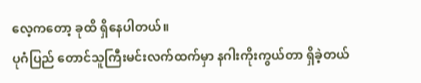လေ့ကတော့ ခုထိ ရှိနေပါတယ်။
ပုဂံပြည် တောင်သူကြီးမင်းလက်ထက်မှာ နဂါးကိုးကွယ်တာ ရှိခဲ့တယ်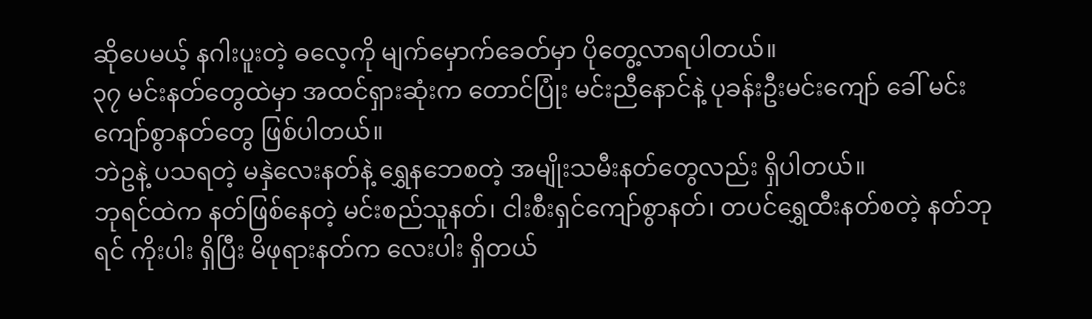ဆိုပေမယ့် နဂါးပူးတဲ့ ဓလေ့ကို မျက်မှောက်ခေတ်မှာ ပိုတွေ့လာရပါတယ်။
၃၇ မင်းနတ်တွေထဲမှာ အထင်ရှားဆုံးက တောင်ပြုံး မင်းညီနောင်နဲ့ ပုခန်းဦးမင်းကျော် ခေါ် မင်းကျော်စွာနတ်တွေ ဖြစ်ပါတယ်။
ဘဲဥနဲ့ ပသရတဲ့ မနှဲလေးနတ်နဲ့ ရွှေနဘေစတဲ့ အမျိုးသမီးနတ်တွေလည်း ရှိပါတယ်။
ဘုရင်ထဲက နတ်ဖြစ်နေတဲ့ မင်းစည်သူနတ်၊ ငါးစီးရှင်ကျော်စွာနတ်၊ တပင်ရွှေထီးနတ်စတဲ့ နတ်ဘုရင် ကိုးပါး ရှိပြီး မိဖုရားနတ်က လေးပါး ရှိတယ်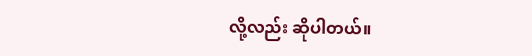လို့လည်း ဆိုပါတယ်။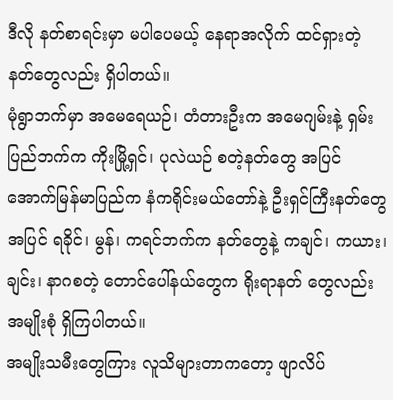ဒီလို နတ်စာရင်းမှာ မပါပေမယ့် နေရာအလိုက် ထင်ရှားတဲ့ နတ်တွေလည်း ရှိပါတယ်။
မုံရွာဘက်မှာ အမေရေယဉ်၊ တံတားဦးက အမေဂျမ်းနဲ့ ရှမ်းပြည်ဘက်က ကိုးမြို့ရှင်၊ ပုလဲယဉ် စတဲ့နတ်တွေ အပြင် အောက်မြန်မာပြည်က နံကရိုင်းမယ်တော်နဲ့ ဦးရှင်ကြီးနတ်တွေအပြင် ရခိုင်၊ မွန်၊ ကရင်ဘက်က နတ်တွေနဲ့ ကချင်၊ ကယား၊ ချင်း၊ နာဂစတဲ့ တောင်ပေါ်နယ်တွေက ရိုးရာနတ် တွေလည်း အမျိုးစုံ ရှိကြပါတယ်။
အမျိုးသမီးတွေကြား လူသိများတာကတော့ ဖျာလိပ်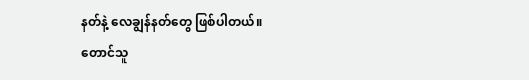နတ်နဲ့ လေချွန်နတ်တွေ ဖြစ်ပါတယ်။
တောင်သူ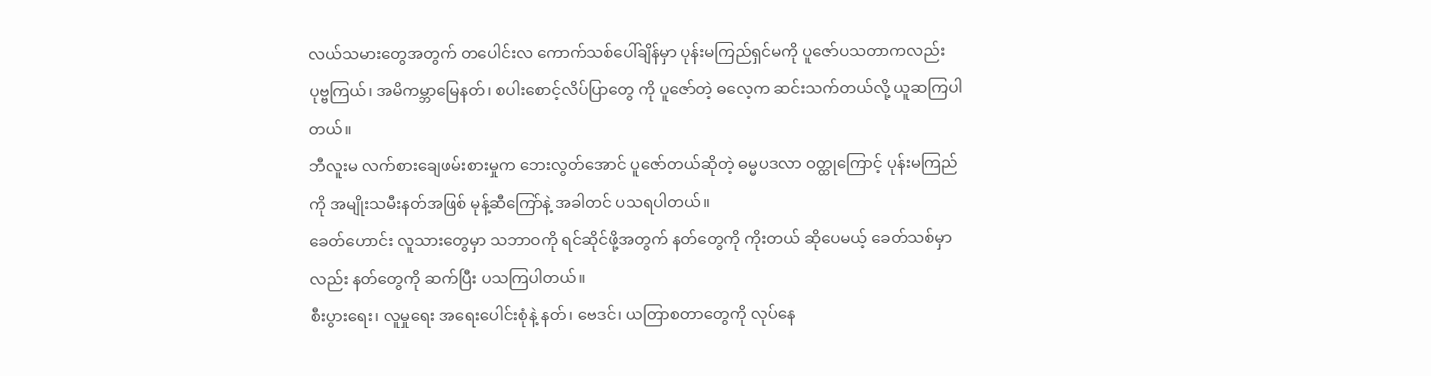လယ်သမားတွေအတွက် တပေါင်းလ ကောက်သစ်ပေါ်ချိန်မှာ ပုန်းမကြည်ရှင်မကို ပူဇော်ပသတာကလည်း ပုဗ္ဗကြယ်၊ အမိကမ္ဘာမြေနတ်၊ စပါးစောင့်လိပ်ပြာတွေ ကို ပူဇော်တဲ့ ဓလေ့က ဆင်းသက်တယ်လို့ ယူဆကြပါတယ်။
ဘီလူးမ လက်စားချေဖမ်းစားမှုက ဘေးလွတ်အောင် ပူဇော်တယ်ဆိုတဲ့ ဓမ္မပဒလာ ဝတ္ထုကြောင့် ပုန်းမကြည်ကို အမျိုးသမီးနတ်အဖြစ် မုန့်ဆီကြော်နဲ့ အခါတင် ပသရပါတယ်။
ခေတ်ဟောင်း လူသားတွေမှာ သဘာဝကို ရင်ဆိုင်ဖို့အတွက် နတ်တွေကို ကိုးတယ် ဆိုပေမယ့် ခေတ်သစ်မှာလည်း နတ်တွေကို ဆက်ပြီး ပသကြပါတယ်။
စီးပွားရေး၊ လူမှုရေး အရေးပေါင်းစုံနဲ့ နတ်၊ ဗေဒင်၊ ယတြာစတာတွေကို လုပ်နေ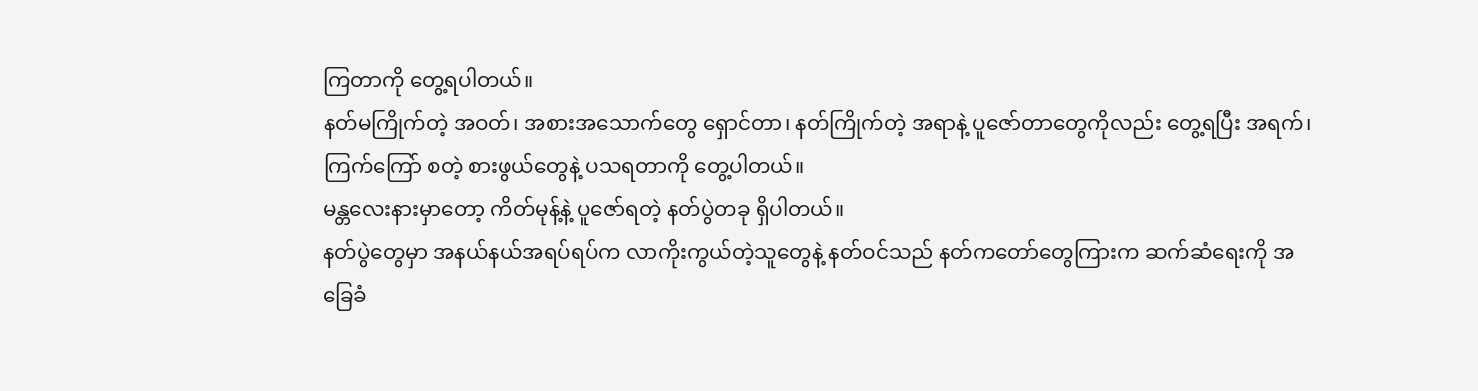ကြတာကို တွေ့ရပါတယ်။
နတ်မကြိုက်တဲ့ အဝတ်၊ အစားအသောက်တွေ ရှောင်တာ၊ နတ်ကြိုက်တဲ့ အရာနဲ့ ပူဇော်တာတွေကိုလည်း တွေ့ရပြီး အရက်၊ ကြက်ကြော် စတဲ့ စားဖွယ်တွေနဲ့ ပသရတာကို တွေ့ပါတယ်။
မန္တလေးနားမှာတော့ ကိတ်မုန့်နဲ့ ပူဇော်ရတဲ့ နတ်ပွဲတခု ရှိပါတယ်။
နတ်ပွဲတွေမှာ အနယ်နယ်အရပ်ရပ်က လာကိုးကွယ်တဲ့သူတွေနဲ့ နတ်ဝင်သည် နတ်ကတော်တွေကြားက ဆက်ဆံရေးကို အခြေခံ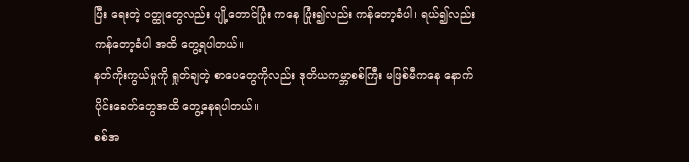ပြီး ရေးတဲ့ ဝတ္ထုတွေလည်း ပျို့တောင်ပြုံး ကနေ ပြုံး၍လည်း ကန်တော့ခံပါ၊ ရယ်၍လည်း ကန်တော့ခံပါ အထိ တွေ့ရပါတယ်။
နတ်ကိုးကွယ်မှုကို ရှုတ်ချတဲ့ စာပေတွေကိုလည်း ဒုတိယကမ္ဘာစစ်ကြီး မဖြစ်မီကနေ နောက်ပိုင်းခေတ်တွေအထိ တွေ့နေရပါတယ်။
စစ်အ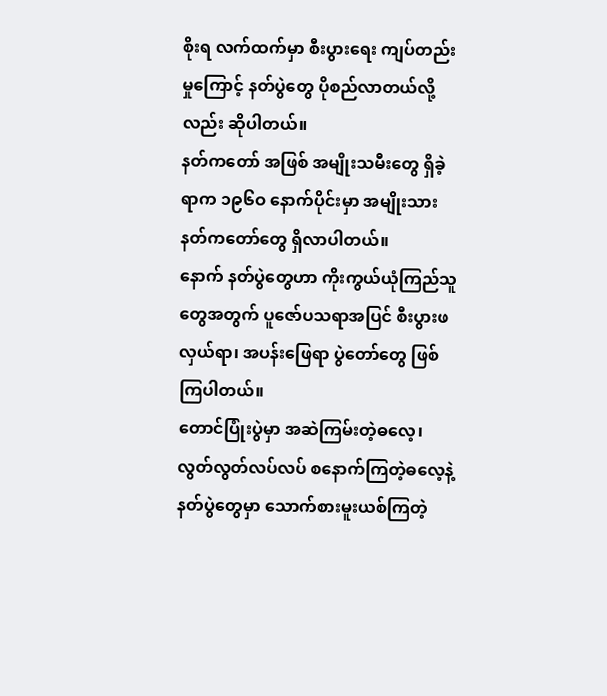စိုးရ လက်ထက်မှာ စီးပွားရေး ကျပ်တည်းမှုကြောင့် နတ်ပွဲတွေ ပိုစည်လာတယ်လို့လည်း ဆိုပါတယ်။
နတ်ကတော် အဖြစ် အမျိုးသမီးတွေ ရှိခဲ့ရာက ၁၉၆ဝ နောက်ပိုင်းမှာ အမျိုးသား နတ်ကတော်တွေ ရှိလာပါတယ်။
နောက် နတ်ပွဲတွေဟာ ကိုးကွယ်ယုံကြည်သူတွေအတွက် ပူဇော်ပသရာအပြင် စီးပွားဖလှယ်ရာ၊ အပန်းဖြေရာ ပွဲတော်တွေ ဖြစ်ကြပါတယ်။
တောင်ပြုံးပွဲမှာ အဆဲကြမ်းတဲ့ဓလေ့၊ လွတ်လွတ်လပ်လပ် စနောက်ကြတဲ့ဓလေ့နဲ့ နတ်ပွဲတွေမှာ သောက်စားမူးယစ်ကြတဲ့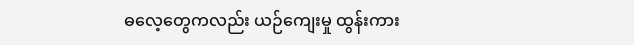ဓလေ့တွေကလည်း ယဉ်ကျေးမှု ထွန်းကား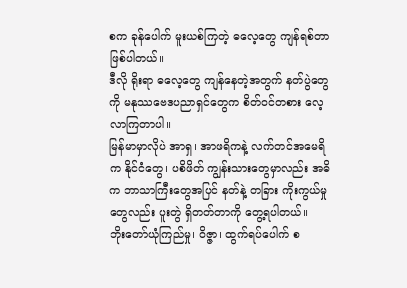စက ခုန်ပေါက် မူးယစ်ကြတဲ့ ဓလေ့တွေ ကျန်ရစ်တာ ဖြစ်ပါတယ်။
ဒီလို ရိုးရာ ဓလေ့တွေ ကျန်နေတဲ့အတွက် နတ်ပွဲတွေကို မနုဿဗေဒပညာရှင်တွေက စိတ်ဝင်တစား လေ့လာကြတာပါ။
မြန်မာမှာလိုပဲ အာရှ၊ အာဖရိကနဲ့ လက်တင်အမေရိက နိုင်ငံတွေ၊ ပစိဖိတ် ကျွန်းသားတွေမှာလည်း အဓိက ဘာသာကြီးတွေအပြင် နတ်နဲ့ တခြား ကိုးကွယ်မှုတွေလည်း ပူးတွဲ ရှိတတ်တာကို တွေ့ရပါတယ်။
ဘိုးတော်ယုံကြည်မှု၊ ဝိဇ္ဇာ၊ ထွက်ရပ်ပေါက် စ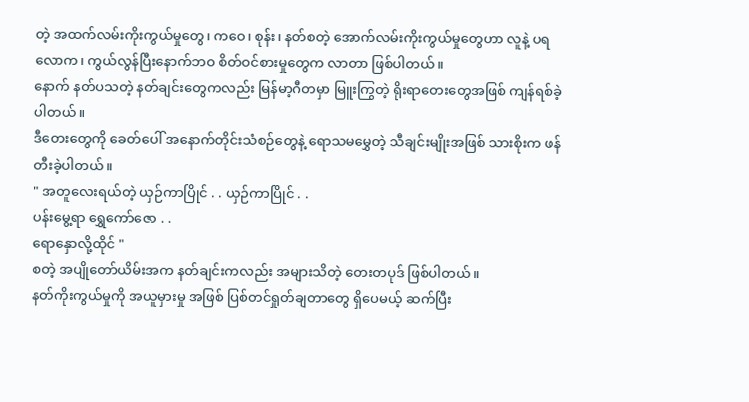တဲ့ အထက်လမ်းကိုးကွယ်မှုတွေ၊ ကဝေ၊ စုန်း၊ နတ်စတဲ့ အောက်လမ်းကိုးကွယ်မှုတွေဟာ လူနဲ့ ပရလောက၊ ကွယ်လွန်ပြီးနောက်ဘဝ စိတ်ဝင်စားမှုတွေက လာတာ ဖြစ်ပါတယ်။
နောက် နတ်ပသတဲ့ နတ်ချင်းတွေကလည်း မြန်မာ့ဂီတမှာ မြူးကြွတဲ့ ရိုးရာတေးတွေအဖြစ် ကျန်ရစ်ခဲ့ပါတယ်။
ဒီတေးတွေကို ခေတ်ပေါ် အနောက်တိုင်းသံစဉ်တွေနဲ့ ရောသမမွှေတဲ့ သီချင်းမျိုးအဖြစ် သားစိုးက ဖန်တီးခဲ့ပါတယ်။
" အတူလေးရယ်တဲ့ ယှဉ်ကာပြိုင် . . ယှဉ်ကာပြိုင် . .
ပန်းမွေ့ရာ ရွှေကော်ဇော . .
ရောနှောလို့ထိုင် "
စတဲ့ အပျိုတော်ယိမ်းအက နတ်ချင်းကလည်း အများသိတဲ့ တေးတပုဒ် ဖြစ်ပါတယ်။
နတ်ကိုးကွယ်မှုကို အယူမှားမှု အဖြစ် ပြစ်တင်ရှုတ်ချတာတွေ ရှိပေမယ့် ဆက်ပြီး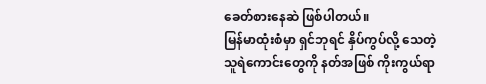ခေတ်စားနေဆဲ ဖြစ်ပါတယ်။
မြန်မာထုံးစံမှာ ရှင်ဘုရင် နှိပ်ကွပ်လို့ သေတဲ့ သူရဲကောင်းတွေကို နတ်အဖြစ် ကိုးကွယ်ရာ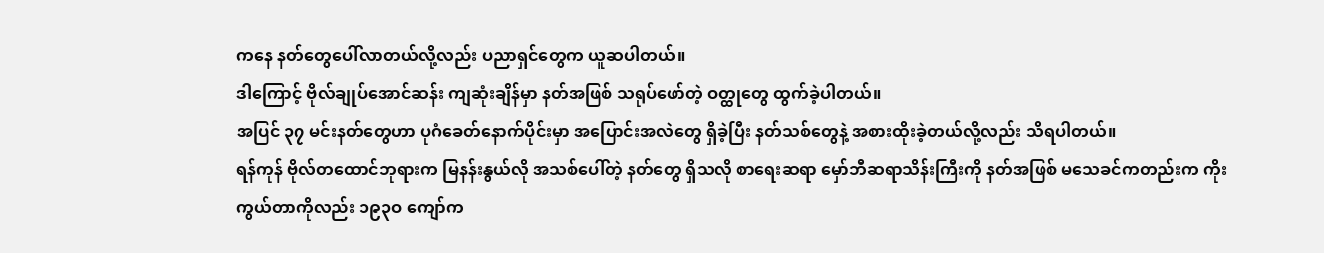ကနေ နတ်တွေပေါ်လာတယ်လို့လည်း ပညာရှင်တွေက ယူဆပါတယ်။
ဒါကြောင့် ဗိုလ်ချုပ်အောင်ဆန်း ကျဆုံးချိန်မှာ နတ်အဖြစ် သရုပ်ဖော်တဲ့ ဝတ္ထုတွေ ထွက်ခဲ့ပါတယ်။
အပြင် ၃၇ မင်းနတ်တွေဟာ ပုဂံခေတ်နောက်ပိုင်းမှာ အပြောင်းအလဲတွေ ရှိခဲ့ပြီး နတ်သစ်တွေနဲ့ အစားထိုးခဲ့တယ်လို့လည်း သိရပါတယ်။
ရန်ကုန် ဗိုလ်တထောင်ဘုရားက မြနန်းနွယ်လို အသစ်ပေါ်တဲ့ နတ်တွေ ရှိသလို စာရေးဆရာ မှော်ဘီဆရာသိန်းကြီးကို နတ်အဖြစ် မသေခင်ကတည်းက ကိုးကွယ်တာကိုလည်း ၁၉၃ဝ ကျော်က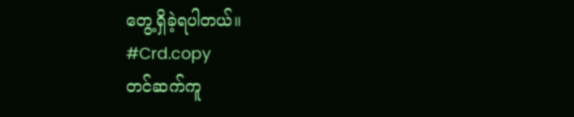တွေ့ရှိခဲ့ရပါတယ်။
#Crd.copy
တင်ဆက်ကူ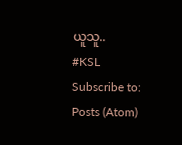ယူသူ..
#KSL
Subscribe to:
Posts (Atom)